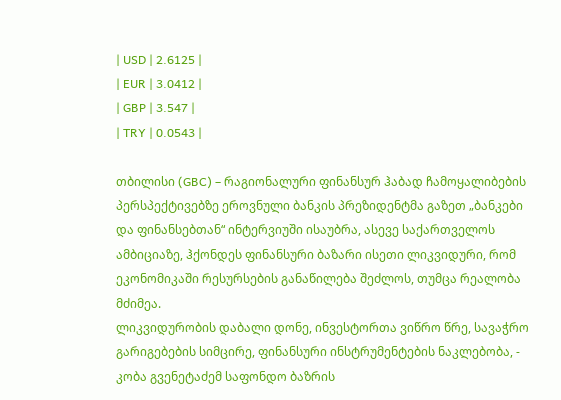| USD | 2.6125 |
| EUR | 3.0412 |
| GBP | 3.547 |
| TRY | 0.0543 |

თბილისი (GBC) – რაგიონალური ფინანსურ ჰაბად ჩამოყალიბების პერსპექტივებზე ეროვნული ბანკის პრეზიდენტმა გაზეთ „ბანკები და ფინანსებთან“ ინტერვიუში ისაუბრა, ასევე საქართველოს ამბიციაზე, ჰქონდეს ფინანსური ბაზარი ისეთი ლიკვიდური, რომ ეკონომიკაში რესურსების განაწილება შეძლოს, თუმცა რეალობა მძიმეა.
ლიკვიდურობის დაბალი დონე, ინვესტორთა ვიწრო წრე, სავაჭრო გარიგებების სიმცირე, ფინანსური ინსტრუმენტების ნაკლებობა, - კობა გვენეტაძემ საფონდო ბაზრის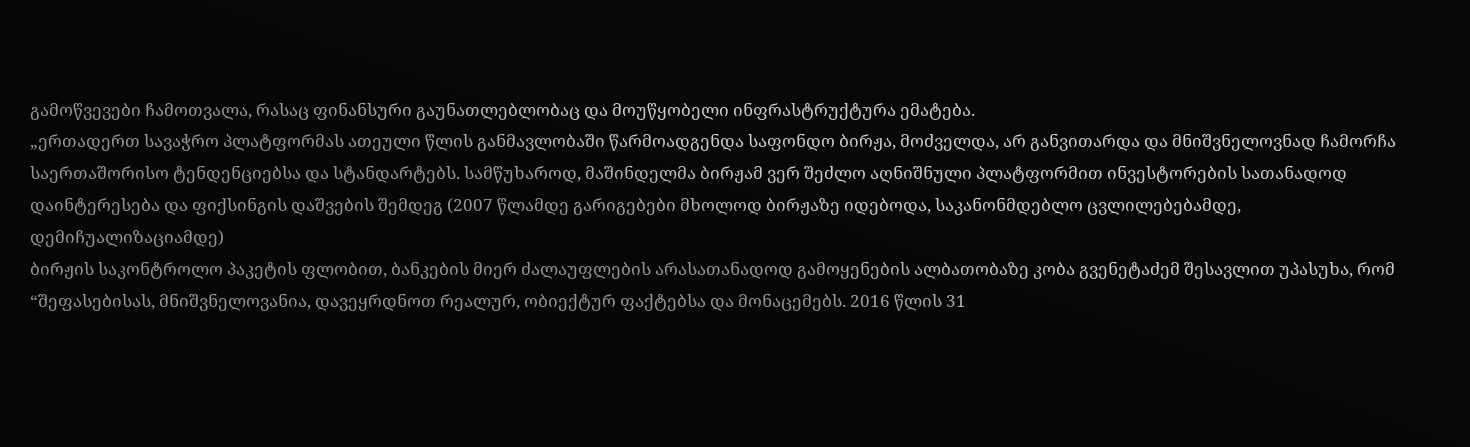გამოწვევები ჩამოთვალა, რასაც ფინანსური გაუნათლებლობაც და მოუწყობელი ინფრასტრუქტურა ემატება.
„ერთადერთ სავაჭრო პლატფორმას ათეული წლის განმავლობაში წარმოადგენდა საფონდო ბირჟა, მოძველდა, არ განვითარდა და მნიშვნელოვნად ჩამორჩა საერთაშორისო ტენდენციებსა და სტანდარტებს. სამწუხაროდ, მაშინდელმა ბირჟამ ვერ შეძლო აღნიშნული პლატფორმით ინვესტორების სათანადოდ დაინტერესება და ფიქსინგის დაშვების შემდეგ (2007 წლამდე გარიგებები მხოლოდ ბირჟაზე იდებოდა, საკანონმდებლო ცვლილებებამდე, დემიჩუალიზაციამდე)
ბირჟის საკონტროლო პაკეტის ფლობით, ბანკების მიერ ძალაუფლების არასათანადოდ გამოყენების ალბათობაზე კობა გვენეტაძემ შესავლით უპასუხა, რომ “შეფასებისას, მნიშვნელოვანია, დავეყრდნოთ რეალურ, ობიექტურ ფაქტებსა და მონაცემებს. 2016 წლის 31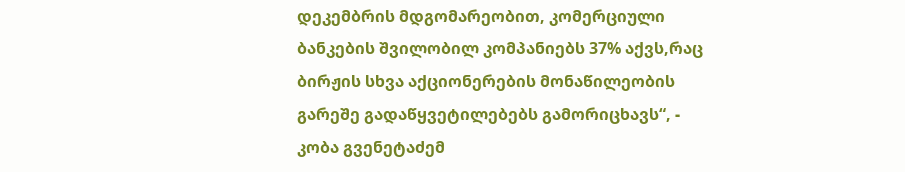დეკემბრის მდგომარეობით, კომერციული ბანკების შვილობილ კომპანიებს 37% აქვს,რაც ბირჟის სხვა აქციონერების მონაწილეობის გარეშე გადაწყვეტილებებს გამორიცხავს“, - კობა გვენეტაძემ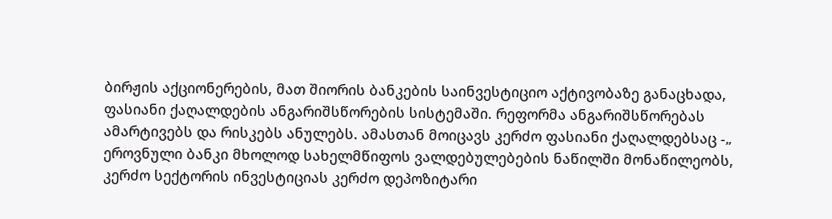ბირჟის აქციონერების, მათ შიორის ბანკების საინვესტიციო აქტივობაზე განაცხადა, ფასიანი ქაღალდების ანგარიშსწორების სისტემაში. რეფორმა ანგარიშსწორებას ამარტივებს და რისკებს ანულებს. ამასთან მოიცავს კერძო ფასიანი ქაღალდებსაც -„ ეროვნული ბანკი მხოლოდ სახელმწიფოს ვალდებულებების ნაწილში მონაწილეობს, კერძო სექტორის ინვესტიციას კერძო დეპოზიტარი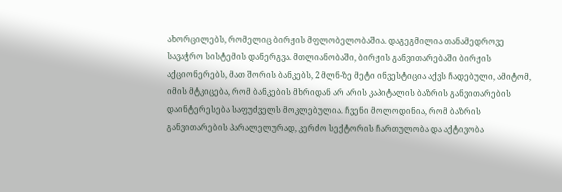ახორცილებს, რომელიც ბირჟის მფლობელობაშია. დაგეგმილია თანამედროვე სავაჭრო სისტემის დანერგვა. მთლიანობაში, ბირჟის განვითარებაში ბირჟის აქციონერებს, მათ შორის ბანკებს, 2 მლნ-ზე მეტი ინვესტიცია აქვს ჩადებული, ამიტომ, იმის მტკიცება, რომ ბანკების მხრიდან არ არის კაპიტალის ბაზრის განვითარების დაინტერესება საფუძველს მოკლებულია. ჩვენი მოლოდინია, რომ ბაზრის განვითარების პარალელურად, კერძო სექტორის ჩართულობა და აქტივობა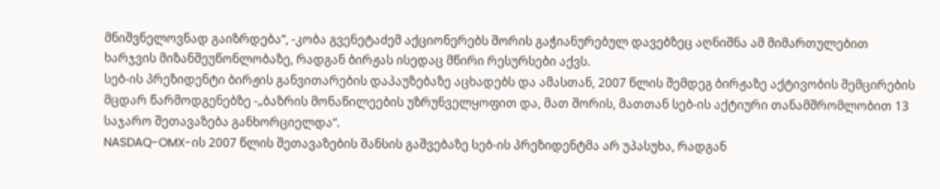მნიშვნელოვნად გაიზრდება“, -კობა გვენეტაძემ აქციონერებს შორის გაჭიანურებულ დავებზეც აღნიშნა ამ მიმართულებით ხარჯვის მიზანშეუწონლობაზე, რადგან ბირჟას ისედაც მწირი რესურსები აქვს.
სებ-ის პრეზიდენტი ბირჟის განვითარების დაპაუზებაზე აცხადებს და ამასთან, 2007 წლის შემდეგ ბირჟაზე აქტივობის შემცირების მცდარ წარმოდგენებზე -„ბაზრის მონაწილეების უზრუნველყოფით და, მათ შორის, მათთან სებ-ის აქტიური თანამშრომლობით 13 საჯარო შეთავაზება განხორციელდა“.
NASDAQ-OMX-ის 2007 წლის შეთავაზების შანსის გაშვებაზე სებ-ის პრეზიდენტმა არ უპასუხა, რადგან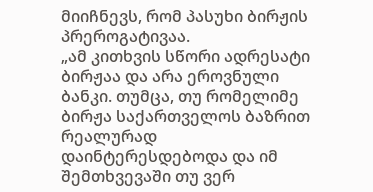მიიჩნევს, რომ პასუხი ბირჟის პრეროგატივაა.
„ამ კითხვის სწორი ადრესატი ბირჟაა და არა ეროვნული ბანკი. თუმცა, თუ რომელიმე ბირჟა საქართველოს ბაზრით რეალურად დაინტერესდებოდა და იმ შემთხვევაში თუ ვერ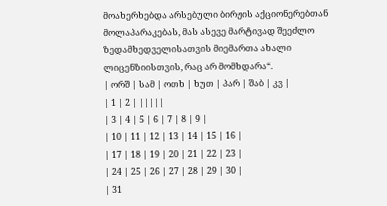მოახერხებდა არსებული ბირჟის აქციონერებთან მოლაპარაკებას, მას ასევე მარტივად შეეძლო ზედამხედველისათვის მიემართა ახალი ლიცენზიისთვის, რაც არ მომხდარა“.
| ორშ | სამ | ოთხ | ხუთ | პარ | შაბ | კვ |
| 1 | 2 | |||||
| 3 | 4 | 5 | 6 | 7 | 8 | 9 |
| 10 | 11 | 12 | 13 | 14 | 15 | 16 |
| 17 | 18 | 19 | 20 | 21 | 22 | 23 |
| 24 | 25 | 26 | 27 | 28 | 29 | 30 |
| 31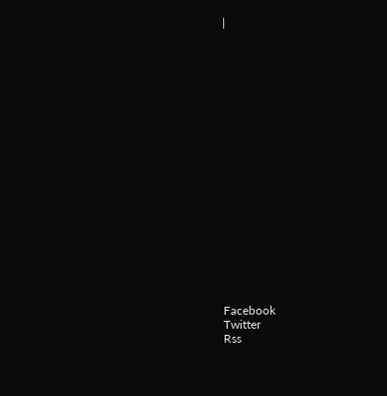|



















Facebook
Twitter
Rss